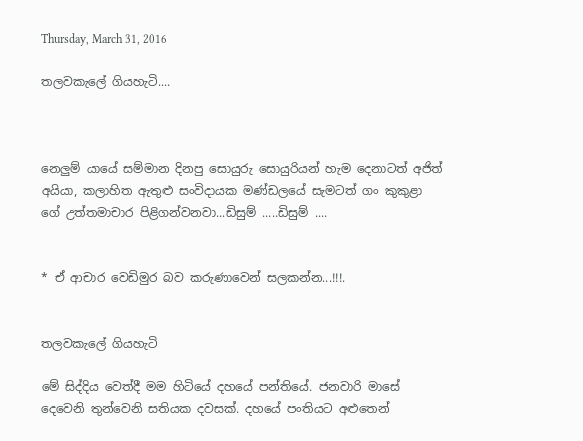Thursday, March 31, 2016

තලවකැලේ ගියහැටි....



නෙලුම් යායේ සම්මාන දිනපු සොයුරු සොයුරියන් හැම දෙනාටත් අජිත් අයියා, කලාහිත ඇතුළු සංවිදායක මණ්ඩලයේ සැමටත් ගං කුකුළා ගේ උත්තමාචාර පිළිගන්වනවා...ඩිසුම් .....ඩිසුම් ....


* ඒ ආචාර වෙඩිමුර බව කරුණාවෙන් සලකන්න...!!!.


තලවකැලේ ගියහැටි

මේ සිද්දිය වෙත්දී මම හිටියේ දහයේ පන්තියේ. ජනවාරි මාසේ දෙවෙනි තුන්වෙනි සතියක දවසක්. දහයේ පංතියට අළුතෙන්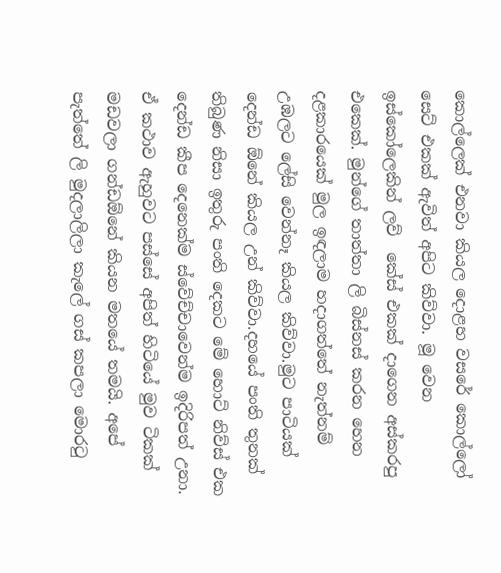කොල්ලෙක් එනවා කියල දොළහ වසරේ කොල්ලෝ සෙට් එකක් ඇවිත් අපිට කිව්වා. මූ වෙන ඉස්කෝලෙකින් ලව්  කේස් එකක් දාගෙන අස්කරපු එකෙක්. මුන්ගේ තාත්තා ලි බිස්නස් කරන හෙන දළකාරයෙක් මුල ඉඳලාම හදාගත්තේ නැත්නම් උඹලට ලේසි වෙන්නෑ කියල කිව්වා.මුට පාටියක් දෙන්ඩ ඕනේ කියල උන් කිව්වා.දහයේ පංති තුනක් තිබුණ නිසා ඉතුරු පංති දෙකට මේ හොට් නිව්ස් එක දෙන්ඩ කීප දෙනෙක්ම ස්වේච්චාවෙන්ම ඉදිරිපත් උනා.
ඒ කථාව ඇහුවට පස්සේ අපිත් හිටියේ මුව ටිකක් මඩවලා ගන්ඩඕනේ කියන මතයේ තමයි. අපේ පැත්තේ ලි මුදලාලිලා කැලේ ගස් කපලා මොරටු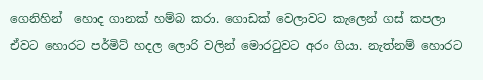ගෙනිහින්  හොද ගානක් හම්බ කරා. ගොඩක් වෙලාවට කැලෙන් ගස් කපලා ඒවට හොරට පර්මිට් හදල ලොරි වලින් මොරටුවට අරං ගියා. නැත්නම් හොරට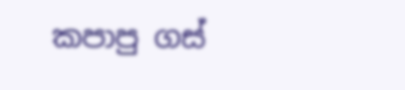කපාපු ගස්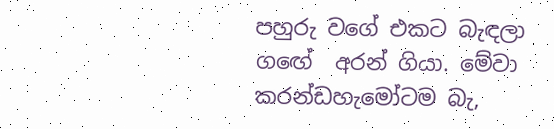පහුරු වගේ එකට බැඳලා ගඟේ  අරන් ගියා. මේවා කරන්ඩහැමෝටම බැ,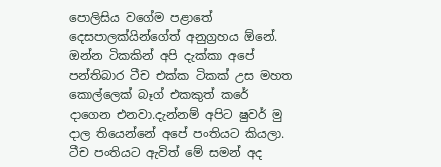පොලිසිය වගේම පළාතේ දෙසපාලක්යින්ගේත් අනුග්‍රහය ඕනේ.
ඔන්න ටිකකින් අපි දැක්කා අපේ පන්තිබාර ටීච එක්ක ටිකක් උස මහත කොල්ලෙක් බෑග් එකකුත් කරේ දාගෙන එනවා.දැන්නම් අපිට ෂුවර් මු දාල තියෙන්නේ අපේ පංතියට කියලා. ටීච පංතියට ඇවිත් මේ සමන් අද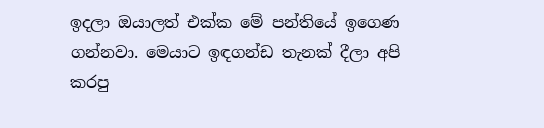ඉදලා ඔයාලත් එක්ක මේ පන්තියේ ඉගෙණ ගන්නවා. මෙයාට ඉඳගන්ඩ තැනක් දීලා අපි කරපු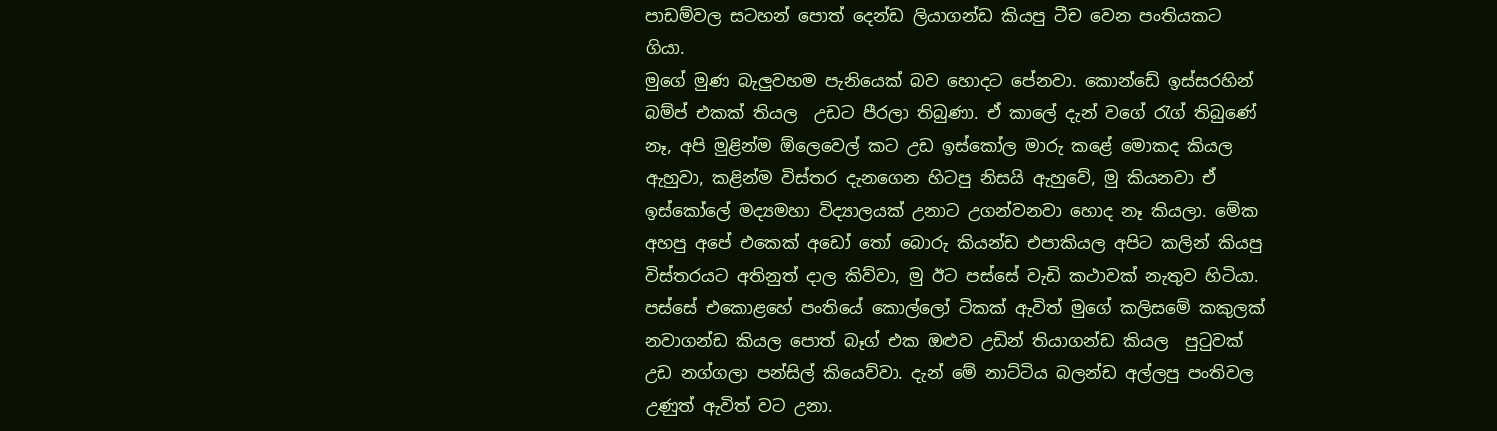පාඩම්වල සටහන් පොත් දෙන්ඩ ලියාගන්ඩ කියපු ටීච වෙන පංතියකට ගියා.
මුගේ මුණ බැලුවහම පැනියෙක් බව හොදට පේනවා. කොන්ඩේ ඉස්සරහින් බම්ප් එකක් තියල  උඩට පීරලා තිබුණා. ඒ කාලේ දැන් වගේ රැග් තිබුණේ නෑ, අපි මුළින්ම ඕලෙවෙල් කට උඩ ඉස්කෝල මාරු කළේ මොකද කියල ඇහුවා, කළින්ම විස්තර දැනගෙන හිටපු නිසයි ඇහුවේ, මු කියනවා ඒ ඉස්කෝලේ මද්‍යමහා විද්‍යාලයක් උනාට උගන්වනවා හොද නෑ කියලා. මේක අහපු අපේ එකෙක් අඩෝ තෝ බොරු කියන්ඩ එපාකියල අපිට කලින් කියපු විස්තරයට අතිනුත් දාල කිව්වා, මු ඊට පස්සේ වැඩි කථාවක් නැතුව හිටියා. පස්සේ එකොළහේ පංතියේ කොල්ලෝ ටිකක් ඇවිත් මුගේ කලිසමේ කකුලක් නවාගන්ඩ කියල පොත් බෑග් එක ඔළුව උඩින් තියාගන්ඩ කියල  පුටුවක් උඩ නග්ගලා පන්සිල් කියෙව්වා. දැන් මේ නාට්ටිය බලන්ඩ අල්ලපු පංතිවල උණුත් ඇවිත් වට උනා.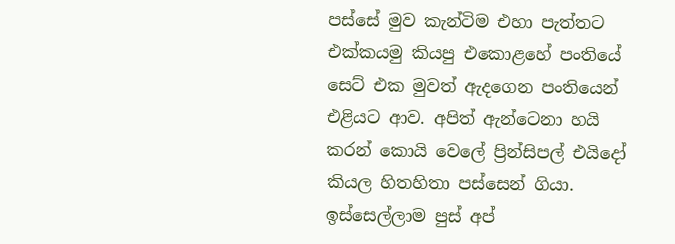පස්සේ මුව කැන්ටිම එහා පැත්තට එක්කයමු කියපු එකොළහේ පංතියේ සෙට් එක මුවත් ඇදගෙන පංතියෙන් එළියට ආව. අපිත් ඇන්ටෙනා හයි කරන් කොයි වෙලේ ප්‍රින්සිපල් එයිදෝ කියල හිතහිතා පස්සෙන් ගියා.
ඉස්සෙල්ලාම පුස් අප්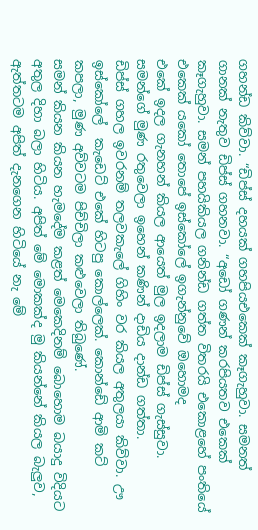ගහන්ඩ කිව්වා. “ඩිප්ස් දහයක් ගහපියඑකෙක් කෑගැහුවා. සමනත් ගානක් නැතුව ඩිප්ස් ගහනවා. “අඩෝ ගණන් කරපියතව එකෙක් කෑගැහුවා. සමන් පහයිකියල ගනින්ඩ ගත්ත විතරයි එකොළහේ පංතියේ එකෙක් යකෝ තොපේ ඉස්කෝලේ ඉගැන්නුවේ ඔහොමද
එකේ ඉදල ගැනහන් කියල ආයෙත් මුල ඉදලාම ඩිප්ස් ගැස්සුවා. සමන්ගේ මුණ රතුවෙලා ඉහෙන් කණින් දාඩිය දාන්ඩ ගත්තා.
ඩිප්ස් ගහල ඉවරනම් තලවකැලේ ගිහිං වර කියල අතුලයා කිව්වා. ඌ ඉස්කෝලේ  කැඩෙට් එකේ හිටපු කොල්ලෙක්. කොන්ඩේ ආමි කට් කපලා, මුණ අව්වටම පිච්චිලා කළුවෙලා තිබුණේ.
සමන් කියන කියන හැමදේම කළත් මෙකෙදිනම් බොහොම බයාදු විදියට අතුල දිහා බලා හිටිය. අපිත් මේ මොකක්ද මු කියන්නේ කියල බැලුව, ඇත්තටම අපිත් දැනගෙන හිටියේ නැ මේ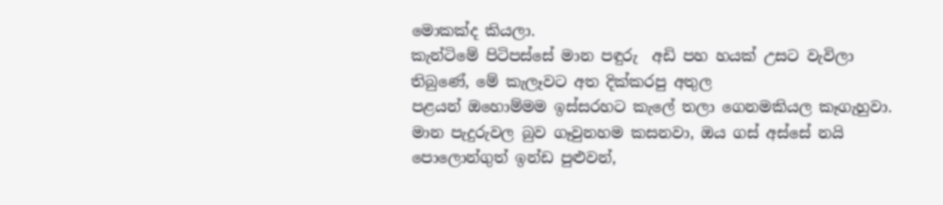මොකක්ද කියලා.
කැන්ටිමේ පිටිපස්සේ මාන පඳුරු  අඩි පහ හයක් උසට වැවිලා තිබුණේ, මේ කැලෑවට අත දික්කරපු අතුල
පළයන් ඔහොම්මම ඉස්සරහට කැලේ තලා ගෙනමකියල කෑගැහුවා.
මාන පැදුරුවල බුව ගෑවුනහම කසනවා, ඔය ගස් අස්සේ නයි පොලොන්ගුත් ඉන්ඩ පුළුවන්,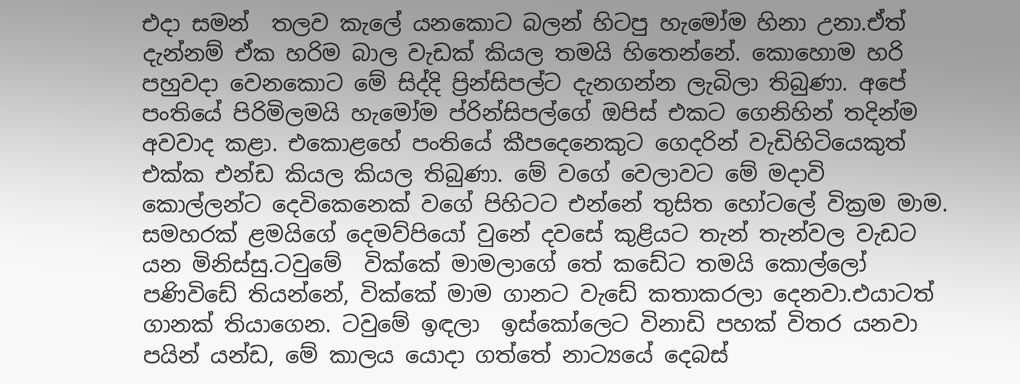එදා සමන්  තලව කැලේ යනකොට බලන් හිටපු හැමෝම හිනා උනා.ඒත් දැන්නම් ඒක හරිම බාල වැඩක් කියල තමයි හිතෙන්නේ. කොහොම හරි පහුවදා වෙනකොට මේ සිද්දි ප්‍රින්සිපල්ට දැනගන්න ලැබිලා තිබුණා. අපේ පංතියේ පිරිමිලමයි හැමෝම ප්රින්සිපල්ගේ ඔපිස් එකට ගෙනිහින් තදින්ම අවවාද කළා. එකොළහේ පංතියේ කීපදෙනෙකුට ගෙදරින් වැඩිහිටියෙකුත් එක්ක එන්ඩ කියල කියල තිබුණා. මේ වගේ වෙලාවට මේ මදාවි කොල්ලන්ට දෙවිකෙනෙක් වගේ පිහිටට එන්නේ තුසිත හෝටලේ වික්‍රම මාම. සමහරක් ළමයිගේ දෙමව්පියෝ වුනේ දවසේ කුළියට තැන් තැන්වල වැඩට යන මිනිස්සු.ටවුමේ  වික්කේ මාමලාගේ තේ කඩේට තමයි කොල්ලෝ පණිවිඩේ තියන්නේ, වික්කේ මාම ගානට වැඩේ කතාකරලා දෙනවා.එයාටත් ගානක් තියාගෙන. ටවුමේ ඉඳලා  ඉස්කෝලෙට විනාඩි පහක් විතර යනවා පයින් යන්ඩ, මේ කාලය යොදා ගත්තේ නාට්‍යයේ දෙබස්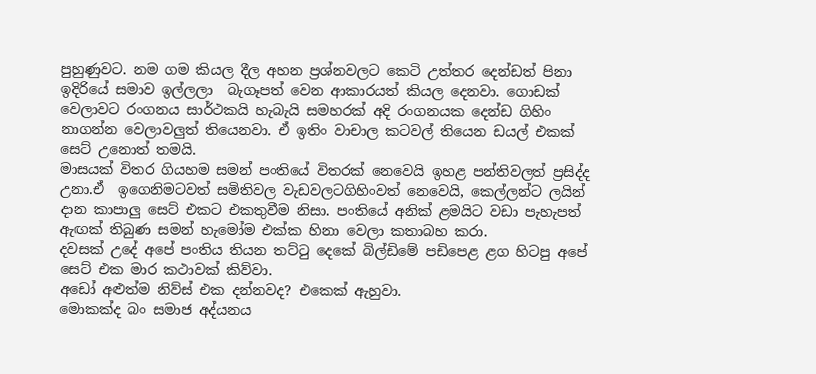පුහුණුවට. නම ගම කියල දීල අහන ප්‍රශ්නවලට කෙටි උත්තර දෙන්ඩත් පිනා ඉදිරියේ සමාව ඉල්ලලා  බැගෑපත් වෙන ආකාරයත් කියල දෙනවා. ගොඩක් වෙලාවට රංගනය සාර්ථකයි හැබැයි සමහරක් අදි රංගනයක දෙන්ඩ ගිහිං නාගන්න වෙලාවලුත් තියෙනවා. ඒ ඉතිං වාචාල කටවල් තියෙන ඩයල් එකක් සෙට් උනොත් තමයි.
මාසයක් විතර ගියහම සමන් පංතියේ විතරක් නෙවෙයි ඉහළ පන්තිවලත් ප්‍රසිද්ද උනා.ඒ  ඉගෙනිමටවත් සමිතිවල වැඩවලටගිහිංවත් නෙවෙයි, කෙල්ලන්ට ලයින් දාන කාපාලු සෙට් එකට එකතුවීම නිසා. පංතියේ අනික් ළමයිට වඩා පැහැපත් ඇඟක් තිබුණ සමන් හැමෝම එක්ක හිනා වෙලා කතාබහ කරා.
දවසක් උදේ අපේ පංතිය තියන තට්ටු දෙකේ බිල්ඩිමේ පඩිපෙළ ළග හිටපු අපේ සෙට් එක මාර කථාවක් කිව්වා.
අඩෝ අළුත්ම නිව්ස් එක දන්නවද? එකෙක් ඇහුවා.
මොකක්ද බං සමාජ අද්යනය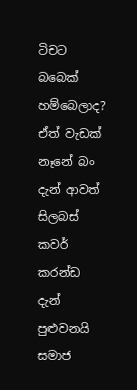ටිචට බබෙක් හම්බෙලාද? ඒත් වැඩක් නෑනේ බං දැන් ආවත්  සිලබස් කවර් කරන්ඩ දැන් පුළුවනයි
සමාජ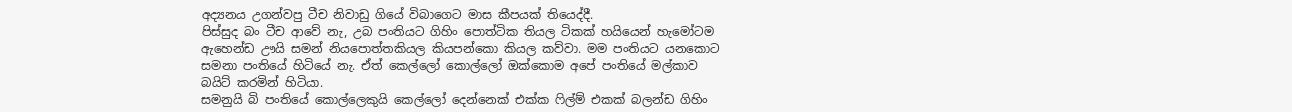අද්‍යනය උගන්වපු ටීච නිවාඩු ගියේ විබාගෙට මාස කීපයක් තියෙද්දී.
පිස්සුද බං ටීච ආවේ නැ, උබ පංතියට ගිහිං පොත්ටික තියල ටිකක් හයියෙන් හැමෝටම ඇහෙන්ඩ ඌයි සමන් නියපොත්තකියල කියපන්කො කියල කව්වා. මම පංතියට යනකොට සමනා පංතියේ හිටියේ නැ. ඒත් කෙල්ලෝ කොල්ලෝ ඔක්කොම අපේ පංතියේ මල්කාව බයිට් කරමින් හිටියා.
සමනුයි බි පංතියේ කොල්ලෙකුයි කෙල්ලෝ දෙන්නෙක් එක්ක ෆිල්ම් එකක් බලන්ඩ ගිහිං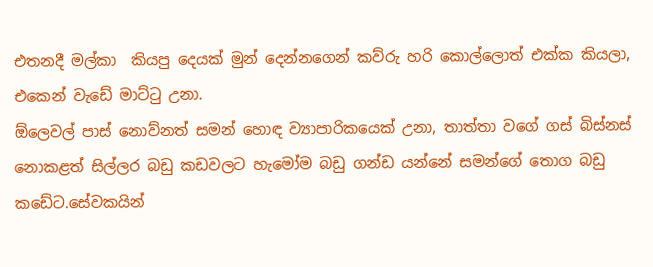එතනදී මල්කා  කියපු දෙයක් මුන් දෙන්නගෙන් කව්රු හරි කොල්ලොත් එක්ක කියලා, එකෙන් වැඩේ මාට්ටු උනා.
ඕලෙවල් පාස් නොව්නත් සමන් හොඳ ව්‍යාපාරිකයෙක් උනා, තාත්තා වගේ ගස් බිස්නස් නොකළත් සිල්ලර බඩු කඩවලට හැමෝම බඩු ගන්ඩ යන්නේ සමන්ගේ තොග බඩු කඩේට.සේවකයින්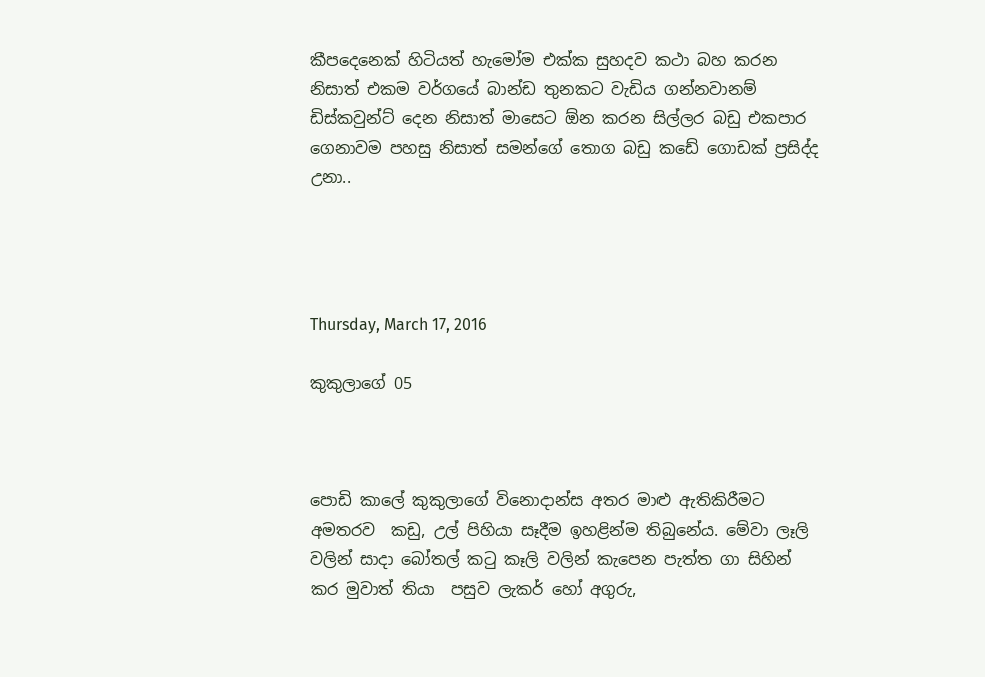කීපදෙනෙක් හිටියත් හැමෝම එක්ක සුහදව කථා බහ කරන නිසාත් එකම වර්ගයේ බාන්ඩ තුනකට වැඩිය ගන්නවානම් ඩිස්කවුන්ට් දෙන නිසාත් මාසෙට ඕන කරන සිල්ලර බඩු එකපාර ගෙනාවම පහසු නිසාත් සමන්ගේ තොග බඩු කඩේ ගොඩක් ප්‍රසිද්ද උනා..




Thursday, March 17, 2016

කුකුලාගේ 05



පොඩි කාලේ කුකුලාගේ විනොදාන්ස අතර මාළු ඇතිකිරීමට අමතරව  කඩු, උල් පිහියා සෑදීම ඉහළින්ම තිබුනේය. මේවා ලෑලි වලින් සාදා බෝතල් කටු කෑලි වලින් කැපෙන පැත්ත ගා සිහින් කර මුවාත් තියා  පසුව ලැකර් හෝ අගුරු,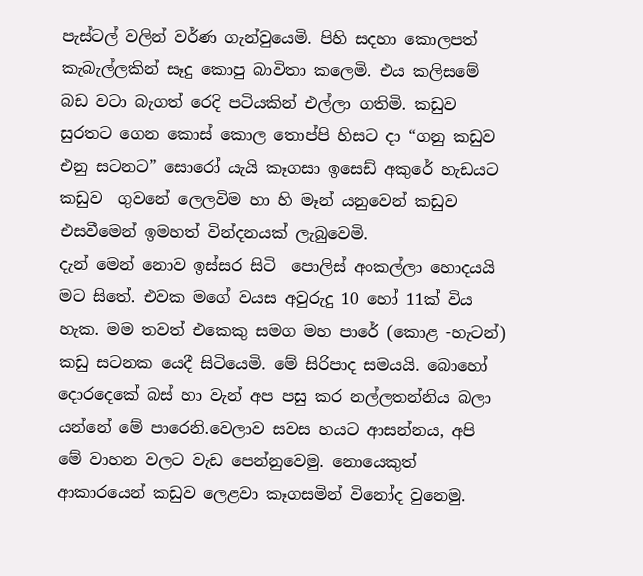පැස්ටල් වලින් වර්ණ ගැන්වුයෙමි. පිහි සදහා කොලපත් කැබැල්ලකින් සෑදු කොපු බාවිතා කලෙමි. එය කලිසමේ බඩ වටා බැගත් රෙදි පටියකින් එල්ලා ගතිමි. කඩුව සුරතට ගෙන කොස් කොල තොප්පි හිසට දා “ගනු කඩුව එනු සටනට” සොරෝ යැයි කෑගසා ඉසෙඩ් අකුරේ හැඩයට කඩුව  ගුවනේ ලෙලවිම හා හි මෑන් යනුවෙන් කඩුව එසවීමෙන් ඉමහත් වින්දනයක් ලැබුවෙමි.
දැන් මෙන් නොව ඉස්සර සිටි  පොලිස් අංකල්ලා හොදයයි මට සිතේ. එවක මගේ වයස අවුරුදු 10 හෝ 11ක් විය හැක. මම තවත් එකෙකු සමග මහ පාරේ (කොළ -හැටන්) කඩු සටනක යෙදී සිටියෙමි. මේ සිරිපාද සමයයි. බොහෝ දොරදෙකේ බස් හා වැන් අප පසු කර නල්ලතන්නිය බලා යන්නේ මේ පාරෙනි.වෙලාව සවස හයට ආසන්නය, අපි මේ වාහන වලට වැඩ පෙන්නුවෙමු. නොයෙකුත් ආකාරයෙන් කඩුව ලෙළවා කෑගසමින් විනෝද වුනෙමු.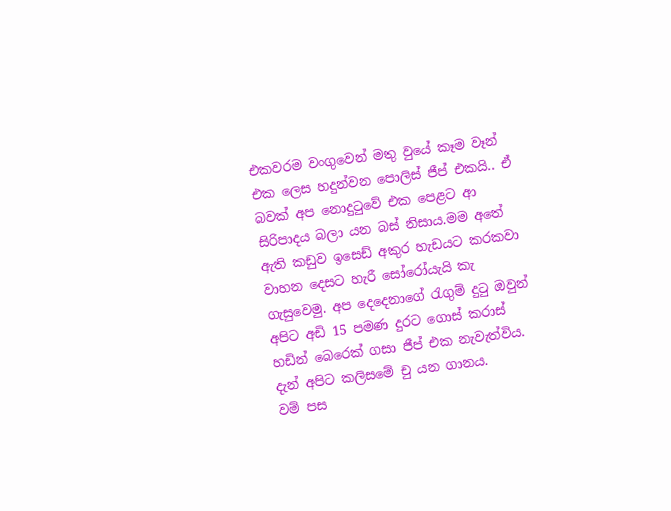එකවරම වංගුවෙන් මතු වුයේ කෑම වෑන් එක ලෙස හදුන්වන පොලිස් ජීප් එකයි.. ඒ බවක් අප නොදුටුවේ එක පෙළට ආ සිරිපාදය බලා යන බස් නිසාය.මම අතේ ඇති කඩුව ඉසෙඩ් අකුර හැඩයට කරකවා වාහන දෙසට හැරී සෝරෝයැයි කැ ගැසුවෙමු. අප දෙදෙනාගේ රැගුම් දුටු ඔවුන් අපිට අඩි 15 පමණ දුරට ගොස් කරාස් හඩින් බෙරෙක් ගසා ජීප් එක නැවැත්විය. දැන් අපිට කලිසමේ චු යන ගානය.
වම් පස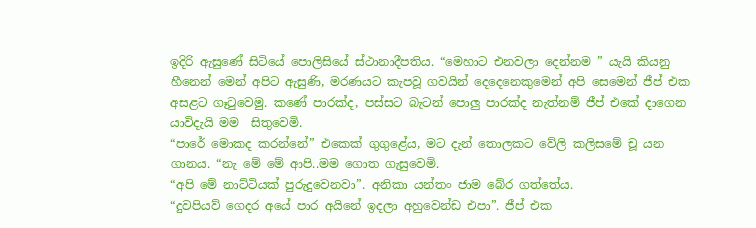ඉදිරි ඇසුණේ සිටියේ පොලිසියේ ස්ථානාදීපතිය. “මෙහාට එනවලා දෙන්නම ” යැයි කියනු හීනෙන් මෙන් අපිට ඇසුණි, මරණයට කැපවූ ගවයින් දෙදෙනෙකුමෙන් අපි සෙමෙන් ජීප් එක අසළට ගෑටුවෙමු. කණේ පාරක්ද, පස්සට බැටන් පොලු පාරක්ද නැත්නම් ජීප් එකේ දාගෙන යාවිදැයි මම  සිතුවෙමි.
“පාරේ මොකද කරන්නේ” එකෙක් ගුගුළේය, මට දැන් තොලකට වේලි කලිසමේ චූ යන ගානය. “නැ මේ මේ ආපි..මම ගොත ගැසුවෙමි.
“අපි මේ නාට්ටියක් පුරුදුවෙනවා”. අනිකා යන්තං ජාම බේර ගත්තේය.
“දුවපියව් ගෙදර අයේ පාර අයිනේ ඉදලා අහුවෙන්ඩ එපා”. ජීප් එක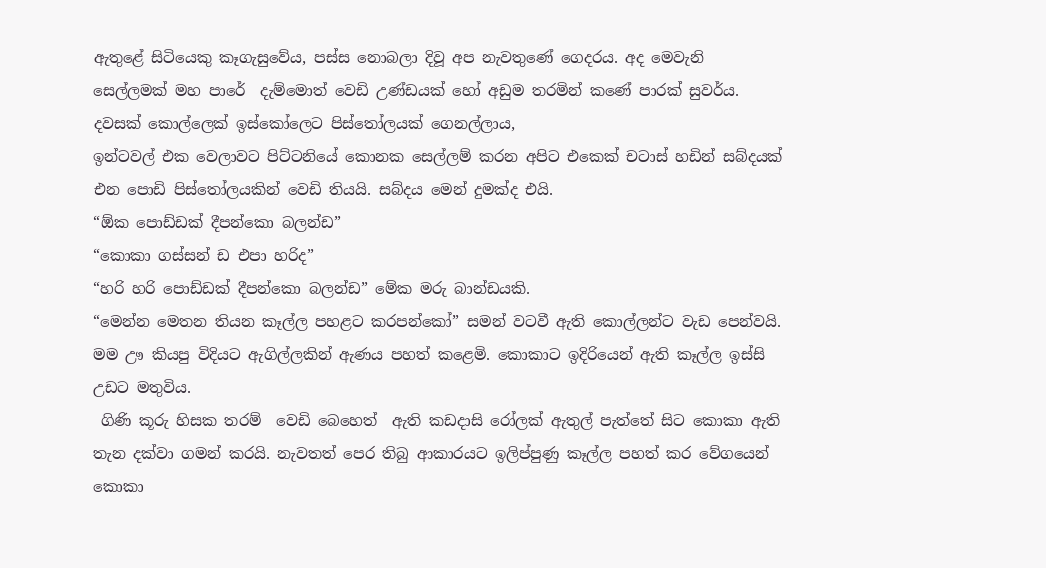ඇතුළේ සිටියෙකු කෑගැසුවේය, පස්ස නොබලා දිවූ අප නැවතුණේ ගෙදරය. අද මෙවැනි සෙල්ලමක් මහ පාරේ  දැම්මොත් වෙඩි උණ්ඩයක් හෝ අඩුම තරමින් කණේ පාරක් සුවර්ය.
දවසක් කොල්ලෙක් ඉස්කෝලෙට පිස්තෝලයක් ගෙනල්ලාය,
ඉන්ටවල් එක වෙලාවට පිට්ටනියේ කොනක සෙල්ලම් කරන අපිට එකෙක් චටාස් හඩින් සබ්දයක් එන පොඩි පිස්තෝලයකින් වෙඩි තියයි. සබ්දය මෙන් දුමක්ද එයි.
“ඕක පොඩ්ඩක් දීපන්කො බලන්ඩ”
“කොකා ගස්සන් ඩ එපා හරිද”
“හරි හරි පොඩ්ඩක් දීපන්කො බලන්ඩ” මේක මරු බාන්ඩයකි.
“මෙන්න මෙතන තියන කෑල්ල පහළට කරපන්කෝ” සමන් වටවී ඇති කොල්ලන්ට වැඩ පෙන්වයි. මම ඌ කියපු විදියට ඇගිල්ලකින් ඇණය පහත් කළෙමි. කොකාට ඉදිරියෙන් ඇති කෑල්ල ඉස්සි උඩට මතුවිය.
 ගිණි කූරු හිසක තරම්  වෙඩි බෙහෙත්  ඇති කඩදාසි රෝලක් ඇතුල් පැත්තේ සිට කොකා ඇති තැන දක්වා ගමන් කරයි. නැවතත් පෙර තිබු ආකාරයට ඉලිප්පුණු කෑල්ල පහත් කර වේගයෙන් කොකා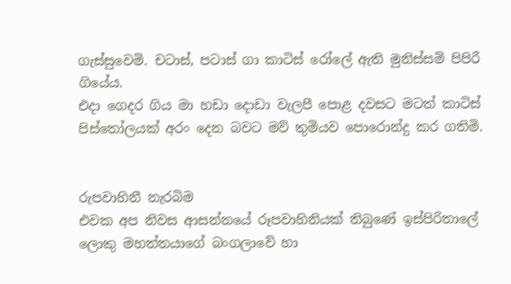ගැස්සුවෙමි. චටාස්, පටාස් ගා කාටිස් රෝලේ ඇති මුනිස්සම් පිපිරී ගියේය.
එදා ගෙදර ගිය මා හඩා දොඩා වැලපී පොළ දවසට මටත් කාටිස් පිස්තෝලයක් අරං දෙන බවට මව් තුමියව පොරොන්දු කර ගතිමි.


රුපවාහිනී නැරබිම
එවක අප නිවස ආසන්නයේ රූපවාහිනියක් තිබුණේ ඉස්පිරිතාලේ ලොකු මහත්තයාගේ බංගලාවේ හා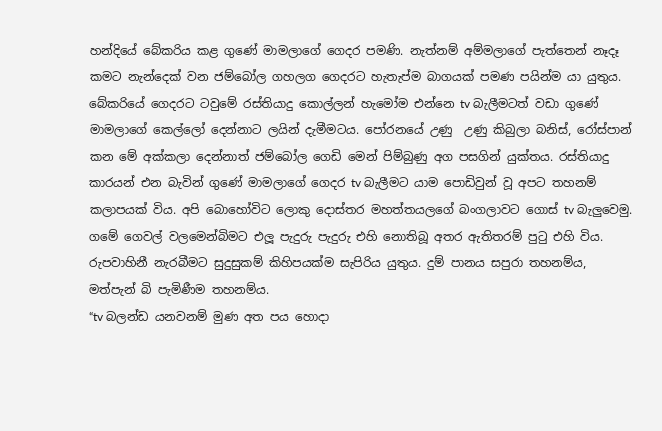හන්දියේ බේකරිය කළ ගුණේ මාමලාගේ ගෙදර පමණි. නැත්නම් අම්මලාගේ පැත්තෙන් නෑදෑ කමට නැන්දෙක් වන ජම්බෝල ගහලග ගෙදරට හැතැප්ම බාගයක් පමණ පයින්ම යා යුතුය. බේකරියේ ගෙදරට ටවුමේ රස්තියාදු කොල්ලන් හැමෝම එන්නෙ tv බැලීමටත් වඩා ගුණේ මාමලාගේ කෙල්ලෝ දෙන්නාට ලයින් දැමීමටය. පෝරනයේ උණු  උණු කිබුලා බනිස්, රෝස්පාන් කන මේ අක්කලා දෙන්නාත් ජම්බෝල ගෙඩි මෙන් පිම්බුණු අග පසගින් යුක්තය. රස්තියාදු කාරයන් එන බැවින් ගුණේ මාමලාගේ ගෙදර tv බැලීමට යාම පොඩිවුන් වූ අපට තහනම් කලාපයක් විය. අපි බොහෝවිට ලොකු දොස්තර මහත්තයලගේ බංගලාවට ගොස් tv බැලුවෙමු. ගමේ ගෙවල් වලමෙන්බිමට එලූ පැදුරු පැදුරු එහි නොතිබූ අතර ඇතිතරම් පුටු එහි විය. රුපවාහිනී නැරබීමට සුදුසුකම් කිහිපයක්ම සැපිරිය යුතුය. දුම් පානය සපුරා තහනම්ය, මත්පැන් බි පැමිණීම තහනම්ය.
“tv බලන්ඩ යනවනම් මුණ අත පය හොදා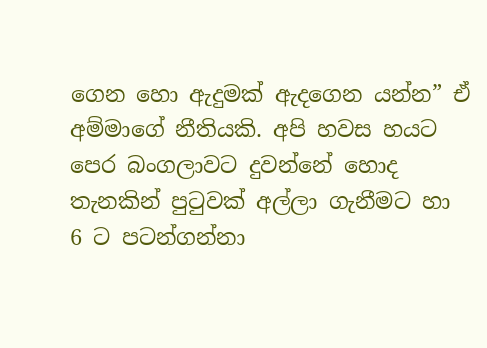ගෙන හො ඇදුමක් ඇදගෙන යන්න” ඒ අම්මාගේ නීතියකි. අපි හවස හයට පෙර බංගලාවට දුවන්නේ හොද තැනකින් පුටුවක් අල්ලා ගැනීමට හා 6 ට පටන්ගන්නා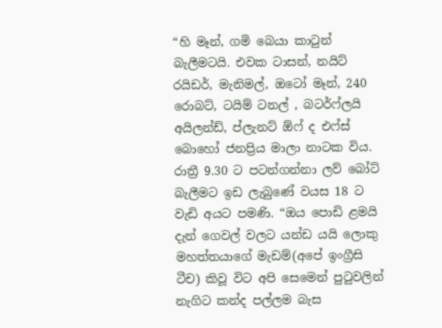“හි මෑන්, ගමි බෙයා කාටුන් බැලීමටයි. එවක ටාසන්, නයිට් රයිඩර්, මැනිමල්, ඔටෝ මෑන්, 240 රොබට්, ටයිම් ටනල් , බටර්ෆ්ලයි අයිලන්ඩ්, ප්ලැනට් ඕෆ් ද එෆ්ස් බොහෝ ජනප්‍රිය මාලා නාටක විය. රාත්‍රී 9.30 ට පටන්ගන්නා ලව් බෝට් බැලීමට ඉඩ ලැබුණේ වයස 18 ට වැඩි අයට පමණි. “ඔය පොඩි ළමයි දැන් ගෙවල් වලට යන්ඩ යයි ලොකු මහත්තයාගේ මැඩම්(අපේ ඉංග්‍රීසි ටීච) කිවූ විට අපි සෙමෙන් පුටුවලින් නැගිට කන්ද පල්ලම බැස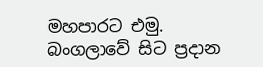මහපාරට එමු. බංගලාවේ සිට ප්‍රදාන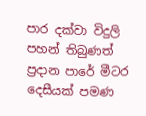පාර දක්වා විදුලි පහන් තිබුණත් ප්‍රදාන පාරේ මීටර දෙසීයක් පමණ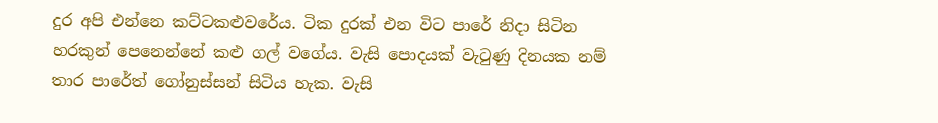දුර අපි එන්නෙ කට්ටකළුවරේය. ටික දුරක් එන විට පාරේ නිදා සිටින හරකුන් පෙනෙන්නේ කළු ගල් වගේය. වැසි පොදයක් වැටුණු දිනයක නම් තාර පාරේත් ගෝනුස්සන් සිටිය හැක. වැසි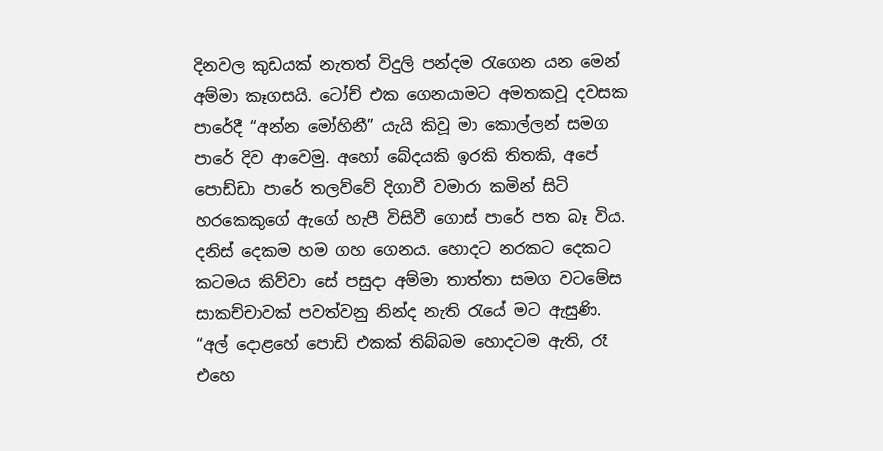දිනවල කුඩයක් නැතත් විදුලි පන්දම රැගෙන යන මෙන් අම්මා කෑගසයි. ටෝච් එක ගෙනයාමට අමතකවූ දවසක පාරේදී “අන්න මෝහිනී” යැයි කිවූ මා කොල්ලන් සමග පාරේ දිව ආවෙමු. අහෝ බේදයකි ඉරකි තිතකි, අපේ පොඩ්ඩා පාරේ තලව්වේ දිගාවී වමාරා කමින් සිටි හරකෙකුගේ ඇගේ හැපී විසිවී ගොස් පාරේ පත බෑ විය. දනිස් දෙකම හම ගහ ගෙනය. හොදට නරකට දෙකට කටමය කිව්වා සේ පසුදා අම්මා තාත්තා සමග වටමේස සාකච්චාවක් පවත්වනු නින්ද නැති රැයේ මට ඇසුණි.
“අල් දොළහේ පොඩි එකක් තිබ්බම හොදටම ඇති, රෑ එහෙ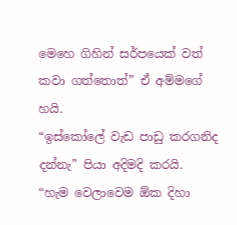මෙහෙ ගිහින් සර්පයෙක් වත් කවා ගත්තොත්” ඒ අම්මගේ හයි.
“ඉස්කෝලේ වැඩ පාඩු කරගනිද දන්නැ” පියා අදිමදි කරයි.
“හැම වෙලාවෙම ඕක දිහා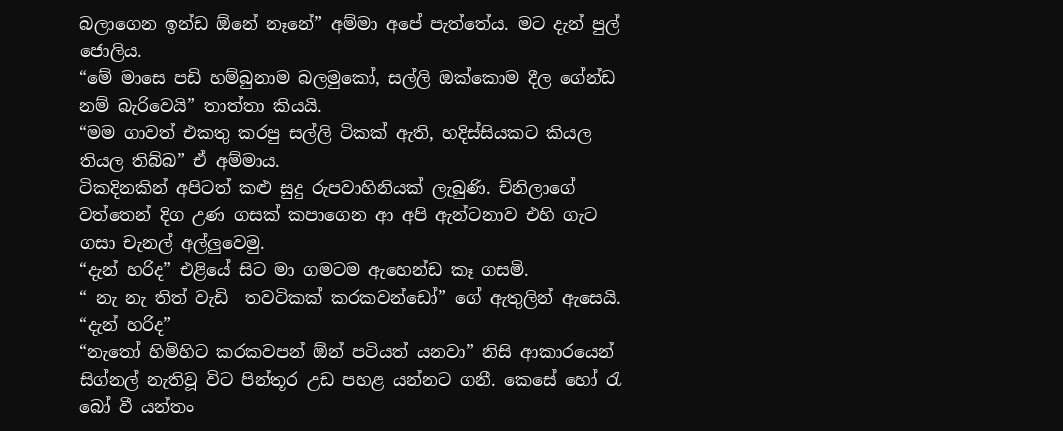බලාගෙන ඉන්ඩ ඕනේ නෑනේ” අම්මා අපේ පැත්තේය. මට දැන් පුල් ජොලිය.
“මේ මාසෙ පඩි හම්බුනාම බලමුකෝ, සල්ලි ඔක්කොම දීල ගේන්ඩ නම් බැරිවෙයි” තාත්තා කියයි.
“මම ගාවත් එකතු කරපු සල්ලි ටිකක් ඇති, හදිස්සියකට කියල තියල තිබ්බ” ඒ අම්මාය.
ටිකදිනකින් අපිටත් කළු සුදු රුපවාහිනියක් ලැබුණි. ච්නිලාගේ වත්තෙන් දිග උණ ගසක් කපාගෙන ආ අපි ඇන්ටනාව එහි ගැට ගසා චැනල් අල්ලුවෙමු.
“දැන් හරිද” එළියේ සිට මා ගමටම ඇහෙන්ඩ කෑ ගසමි.
“ නැ නැ තිත් වැඩි  තවටිකක් කරකවන්ඩෝ” ගේ ඇතුලින් ඇසෙයි.
“දැන් හරිද”
“නැතෝ හිමිහිට කරකවපන් ඕන් පටියත් යනවා” නිසි ආකාරයෙන් සිග්නල් නැතිවූ විට පින්තූර උඩ පහළ යන්නට ගනී. කෙසේ හෝ රැ බෝ වී යන්තං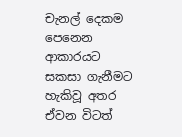චැනල් දෙකම පෙනෙන ආකාරයට සකසා ගැනීමට හැකිවූ අතර ඒවන විටත්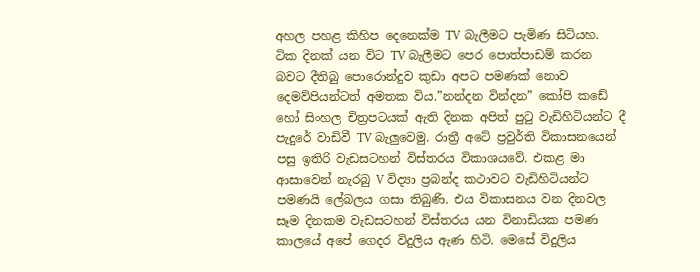අහල පහළ කිහිප දෙනෙක්ම TV බැලීමට පැමිණ සිටියහ.
ටික දිනක් යන විට TV බැලීමට පෙර පොත්පාඩම් කරන බවට දීතිබු පොරොන්දුව කුඩා අපට පමණක් නොව දෙමව්පියන්ටත් අමතක විය.”නන්දන වින්දන” කෝපි කඩේ හෝ සිංහල චිත්‍රපටයක් ඇති දිනක අපිත් පුටු වැඩිහිටියන්ට දී පැදුරේ වාඩිවී TV බැලුවෙමු. රාත්‍රී අටේ ප්‍රවුර්ති විකාසනයෙන් පසු ඉතිරි වැඩසටහන් විස්තරය විකාශයවේ. එකළ මා ආසාවෙන් නැරබු V විද්‍යා ප්‍රබන්ද කථාවට වැඩිහිටියන්ට පමණයි ලේබලය ගසා තිබුණි. එය විකාසනය වන දිනවල සෑම දිනකම වැඩසටහන් විස්තරය යන විනාඩියක පමණ කාලයේ අපේ ගෙදර විදුලිය ඇණ හිටි. මෙසේ විදුලිය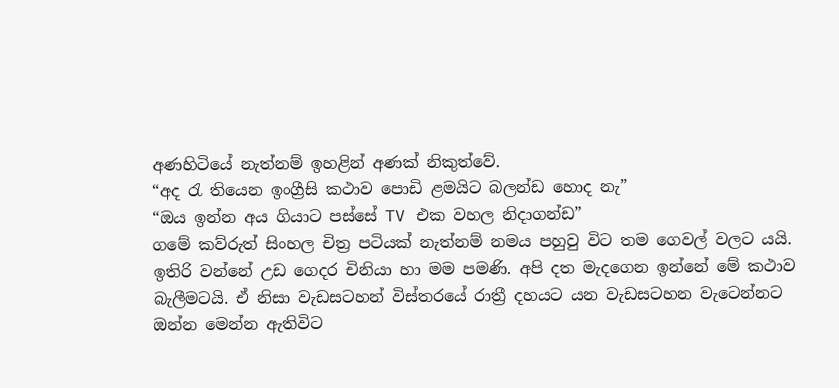අණහිටියේ නැත්නම් ඉහළින් අණක් නිකුත්වේ.
“අද රැ තියෙන ඉංග්‍රීසි කථාව පොඩි ළමයිට බලන්ඩ හොද නැ”
“ඔය ඉන්න අය ගියාට පස්සේ TV එක වහල නිදාගන්ඩ”
ගමේ කව්රුත් සිංහල චිත්‍ර පටියක් නැත්නම් නමය පහුවු විට තම ගෙවල් වලට යයි.
ඉතිරි වන්නේ උඩ ගෙදර චිනියා හා මම පමණි. අපි දත මැදගෙන ඉන්නේ මේ කථාව බැලීමටයි. ඒ නිසා වැඩසටහන් විස්තරයේ රාත්‍රී දහයට යන වැඩසටහන වැටෙන්නට ඔන්න මෙන්න ඇතිවිට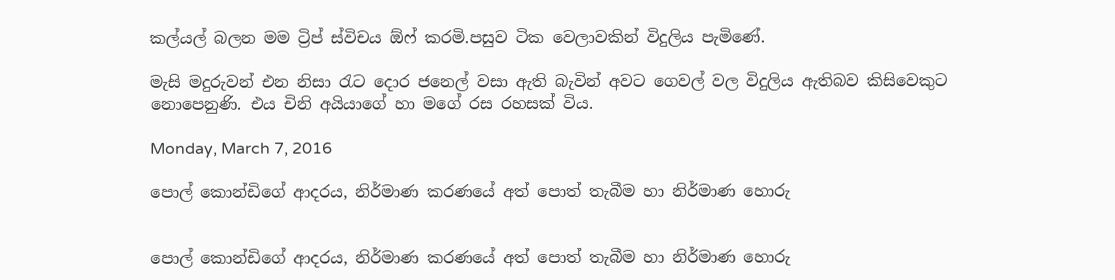කල්යල් බලන මම ට්‍රිප් ස්විචය ඕෆ් කරමි.පසුව ටික වෙලාවකින් විදුලිය පැමිණේ.

මැසි මදුරුවන් එන නිසා රැට දොර ජනෙල් වසා ඇති බැවින් අවට ගෙවල් වල විදුලිය ඇතිබව කිසිවෙකුට නොපෙනුණි. එය චිනි අයියාගේ හා මගේ රස රහසක් විය.

Monday, March 7, 2016

පොල් කොන්ඩිගේ ආදරය, නිර්මාණ කරණයේ අත් පොත් තැබීම හා නිර්මාණ හොරු


පොල් කොන්ඩිගේ ආදරය, නිර්මාණ කරණයේ අත් පොත් තැබීම හා නිර්මාණ හොරු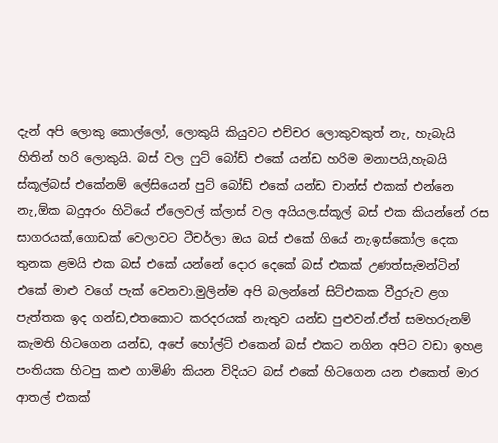දැන් අපි ලොකු කොල්ලෝ, ලොකුයි කියුවට එච්චර ලොකුවකුත් නැ, හැබැයි හිතින් හරි ලොකුයි. බස් වල ෆුට් බෝඩ් එකේ යන්ඩ හරිම මනාපයි,හැබයි ස්කූල්බස් එකේනම් ලේසියෙන් පුට් බෝඩ් එකේ යන්ඩ චාන්ස් එකක් එන්නෙ නැ,ඕක බදුඅරං හිටියේ ඒලෙවල් ක්ලාස් වල අයියල.ස්කූල් බස් එක කියන්නේ රස සාගරයක්,ගොඩක් වෙලාවට ටීචර්ලා ඔය බස් එකේ ගියේ නැ.ඉස්කෝල දෙක තුනක ළමයි එක බස් එකේ යන්නේ දොර දෙකේ බස් එකක් උණත්සැමන්ටින් එකේ මාළු වගේ පැක් වෙනවා.මුලින්ම අපි බලන්නේ සිට්එකක වීදුරුව ළග පැත්තක ඉද ගන්ඩ,එතකොට කරදරයක් නැතුව යන්ඩ පුළුවන්.ඒත් සමහරුනම් කැමති හිටගෙන යන්ඩ, අපේ හෝල්ට් එකෙන් බස් එකට නගින අපිට වඩා ඉහළ පංතියක හිටපු කළු ගාමිණි කියන විදියට බස් එකේ හිටගෙන යන එකෙත් මාර ආතල් එකක්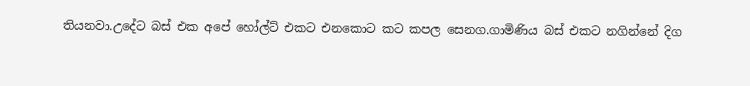තියනවා.උදේට බස් එක අපේ හෝල්ට් එකට එනකොට කට කපල සෙනග.ගාමිණිය බස් එකට නගින්නේ දිග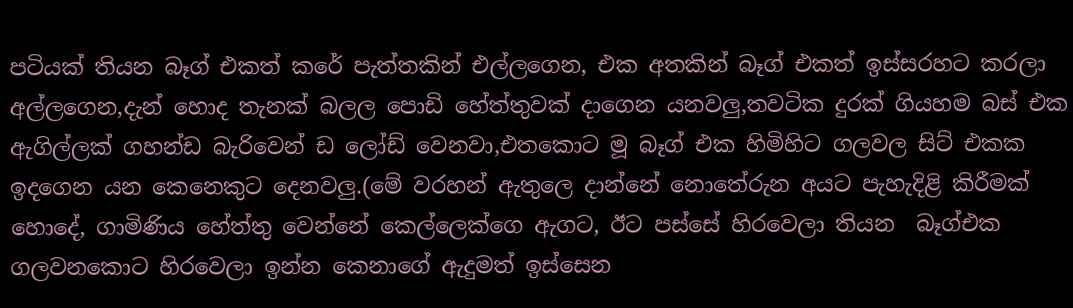පටියක් තියන බෑග් එකත් කරේ පැත්තකින් එල්ලගෙන, එක අතකින් බෑග් එකත් ඉස්සරහට කරලා අල්ලගෙන,දැන් හොද තැනක් බලල පොඩි හේත්තුවක් දාගෙන යනවලු,තවටික දුරක් ගියහම බස් එක ඇගිල්ලක් ගහන්ඩ බැරිවෙන් ඩ ලෝඩ් වෙනවා,එතකොට මූ බෑග් එක හිමිහිට ගලවල සිට් එකක ඉදගෙන යන කෙනෙකුට දෙනවලු.(මේ වරහන් ඇතුලෙ දාන්නේ නොතේරුන අයට පැහැදිළි කිරීමක් හොදේ, ගාමිණිය හේත්තු වෙන්නේ කෙල්ලෙක්ගෙ ඇගට, ඊට පස්සේ හිරවෙලා තියන  බෑග්එක ගලවනකොට හිරවෙලා ඉන්න කෙනාගේ ඇදුමත් ඉස්සෙන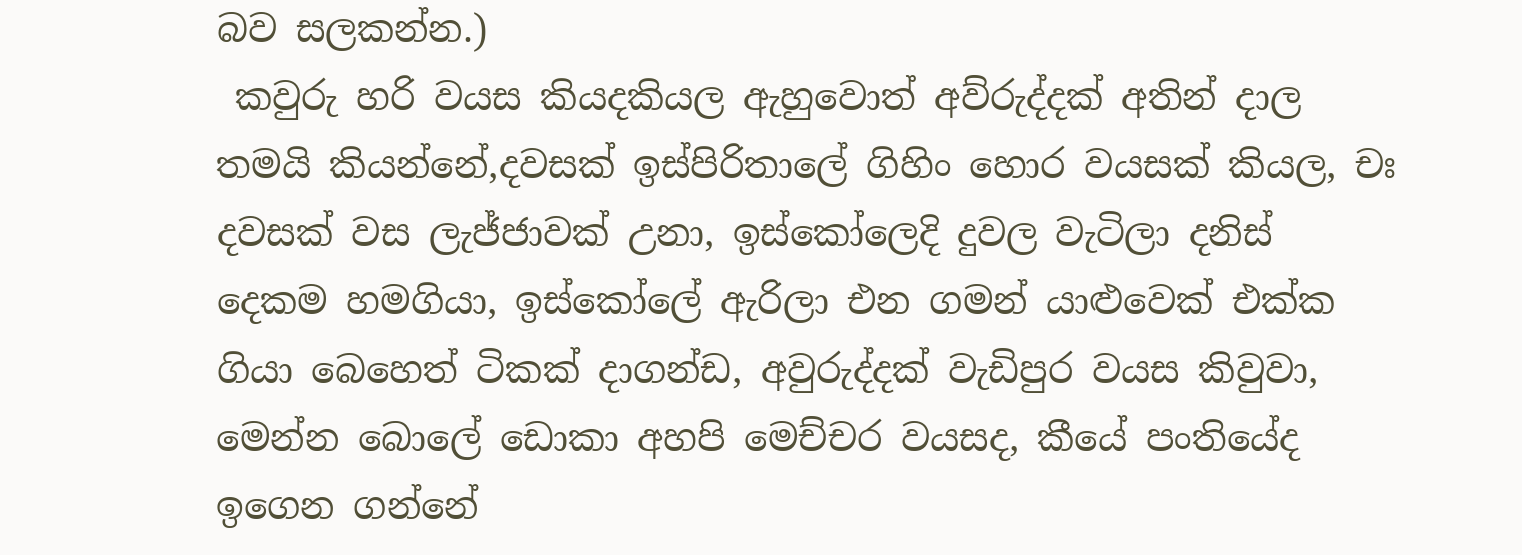බව සලකන්න.)
 කවුරු හරි වයස කියදකියල ඇහුවොත් අව්රුද්දක් අතින් දාල තමයි කියන්නේ,දවසක් ඉස්පිරිතාලේ ගිහිං හොර වයසක් කියල, චඃ දවසක් වස ලැජ්ජාවක් උනා, ඉස්කෝලෙදි දුවල වැටිලා දනිස් දෙකම හමගියා, ඉස්කෝලේ ඇරිලා එන ගමන් යාළුවෙක් එක්ක ගියා බෙහෙත් ටිකක් දාගන්ඩ, අවුරුද්දක් වැඩිපුර වයස කිවුවා, මෙන්න බොලේ ඩොකා අහපි මෙච්චර වයසද, කීයේ පංතියේද ඉගෙන ගන්නේ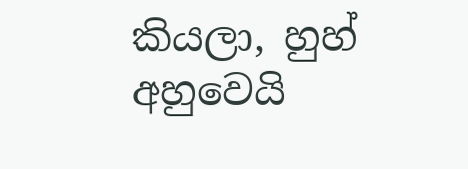කියලා, හුහ් අහුවෙයි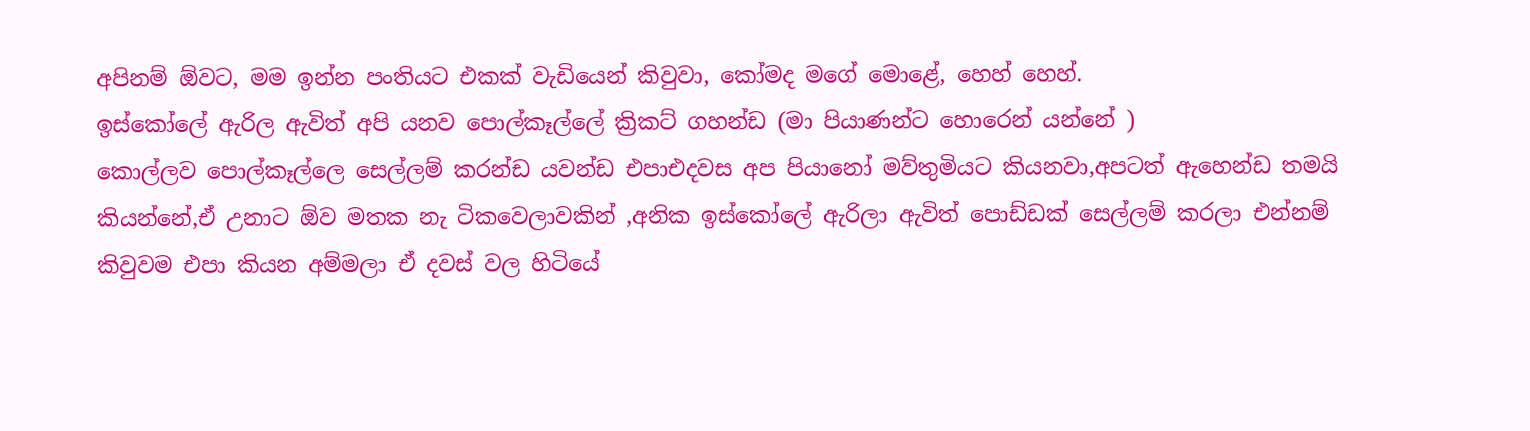අපිනම් ඕවට, මම ඉන්න පංතියට එකක් වැඩියෙන් කිවුවා, කෝමද මගේ මොළේ, හෙහ් හෙහ්.
ඉස්කෝලේ ඇරිල ඇවිත් අපි යනව පොල්කෑල්ලේ ක්‍රිකට් ගහන්ඩ (මා පියාණන්ට හොරෙන් යන්නේ )
කොල්ලව පොල්කෑල්ලෙ සෙල්ලම් කරන්ඩ යවන්ඩ එපාඑදවස අප පියානෝ මව්තුමියට කියනවා,අපටත් ඇහෙන්ඩ තමයි කියන්නේ,ඒ උනාට ඕව මතක නැ ටිකවෙලාවකින් ,අනික ඉස්කෝලේ ඇරිලා ඇවිත් පොඩ්ඩක් සෙල්ලම් කරලා එන්නම් කිවුවම එපා කියන අම්මලා ඒ දවස් වල හිටියේ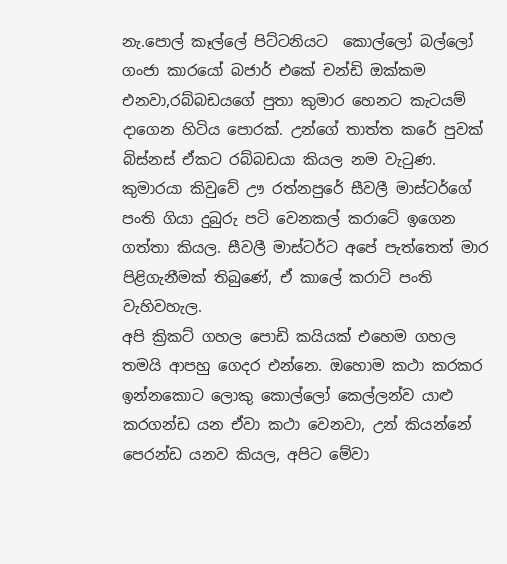නැ.පොල් කෑල්ලේ පිට්ටනියට  කොල්ලෝ බල්ලෝ ගංජා කාරයෝ බජාර් එකේ චන්ඩි ඔක්කම එනවා,රබ්බඩයගේ පුතා කුමාර හෙනට කැටයම් දාගෙන හිටිය පොරක්. උන්ගේ තාත්ත කරේ පුවක් බිස්නස් ඒකට රබ්බඩයා කියල නම වැටුණ. කුමාරයා කිවුවේ ඌ රත්නපුරේ සීවලී මාස්ටර්ගේ පංති ගියා දුබුරු පටි වෙනකල් කරාටේ ඉගෙන ගත්තා කියල. සීවලී මාස්ටර්ට අපේ පැත්තෙත් මාර පිළිගැනීමක් තිබුණේ, ඒ කාලේ කරාටි පංති වැහිවහැල.
අපි ක්‍රිකට් ගහල පොඩි කයියක් එහෙම ගහල තමයි ආපහු ගෙදර එන්නෙ. ඔහොම කථා කරකර ඉන්නකොට ලොකු කොල්ලෝ කෙල්ලන්ව යාළු කරගන්ඩ යන ඒවා කථා වෙනවා, උන් කියන්නේ පෙරන්ඩ යනව කියල, අපිට මේවා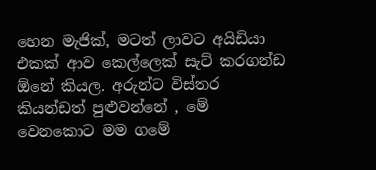හෙන මැජික්, මටත් ලාවට අයිඩියා එකක් ආව කෙල්ලෙක් සැට් කරගන්ඩ ඕනේ කියල. අරුන්ට විස්තර කියන්ඩත් පුළුවන්නේ , මේ වෙනකොට මම ගමේ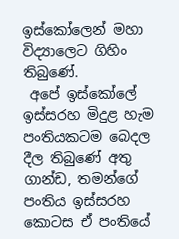ඉස්කෝලෙන් මහා විද්‍යාලෙට ගිහිං තිබුණේ.
 අපේ ඉස්කෝලේ ඉස්සරහ මිදුළ හැම පංතියකටම බෙදල දීල තිබුණේ අතු ගාන්ඩ, තමන්ගේ පංතිය ඉස්සරහ කොටස ඒ පංතියේ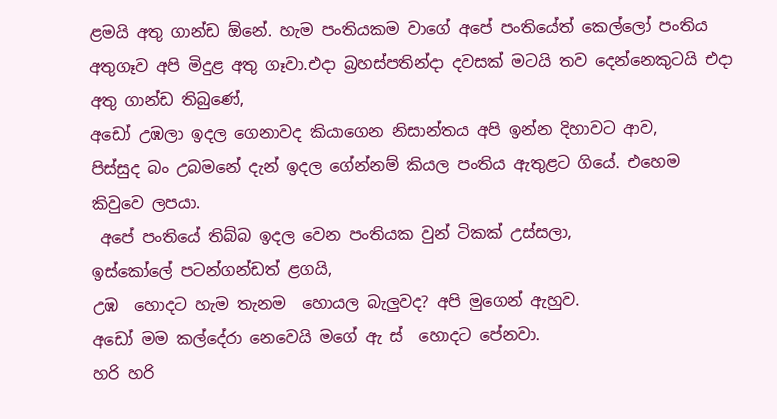ළමයි අතු ගාන්ඩ ඕනේ. හැම පංතියකම වාගේ අපේ පංතියේත් කෙල්ලෝ පංතිය අතුගෑව අපි මිදුළ අතු ගෑවා.එදා බ්‍රහස්පතින්දා දවසක් මටයි තව දෙන්නෙකුටයි එදා අතු ගාන්ඩ තිබුණේ,
අඩෝ උඹලා ඉදල ගෙනාවද කියාගෙන නිසාන්තය අපි ඉන්න දිහාවට ආව,
පිස්සුද බං උබමනේ දැන් ඉදල ගේන්නම් කියල පංතිය ඇතුළට ගියේ. එහෙම කිවුවෙ ලපයා.
 අපේ පංතියේ තිබ්බ ඉදල වෙන පංතියක වුන් ටිකක් උස්සලා,
ඉස්කෝලේ පටන්ගන්ඩත් ළගයි,
උඹ  හොදට හැම තැනම  හොයල බැලුවද? අපි මුගෙන් ඇහුව.
අඩෝ මම කල්දේරා නෙවෙයි මගේ ඇ ස්  හොදට පේනවා.
හරි හරි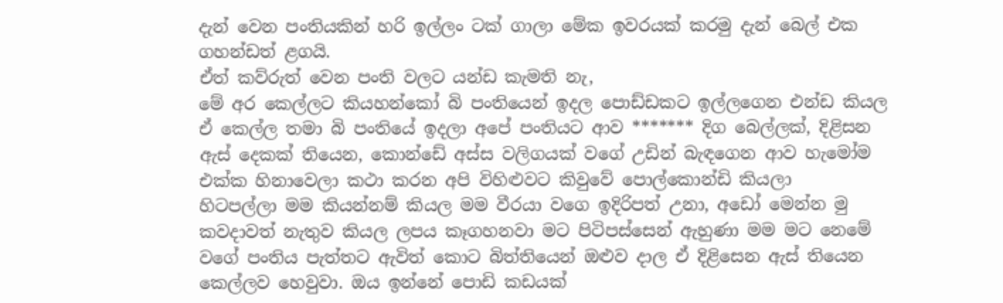දැන් වෙන පංතියකින් හරි ඉල්ලං ටක් ගාලා මේක ඉවරයක් කරමු දැන් බෙල් එක ගහන්ඩත් ළගයි.
ඒත් කව්රුත් වෙන පංති වලට යන්ඩ කැමති නැ,
මේ අර කෙල්ලට කියහන්කෝ බි පංතියෙන් ඉදල පොඩ්ඩකට ඉල්ලගෙන එන්ඩ කියල
ඒ කෙල්ල තමා බි පංතියේ ඉදලා අපේ පංතියට ආව ******* දිග බෙල්ලක්, දිළිසන ඇස් දෙකක් තියෙන, කොන්ඩේ අස්ස වලිගයක් වගේ උඩින් බැඳගෙන ආව හැමෝම එක්ක හිනාවෙලා කථා කරන අපි විහිළුවට කිවුවේ පොල්කොන්ඩි කියලා
හිටපල්ලා මම කියන්නම් කියල මම වීරයා වගෙ ඉදිරිපත් උනා, අඩෝ මෙන්න මු කවදාවත් නැතුව කියල ලපය කෑගහනවා මට පිටිපස්සෙන් ඇහුණා මම මට නෙමේ වගේ පංතිය පැත්තට ඇවිත් කොට බිත්තියෙන් ඔළුව දාල ඒ දිළිසෙන ඇස් තියෙන කෙල්ලව හෙවුවා. ඔය ඉන්නේ පොඩි කඩයක්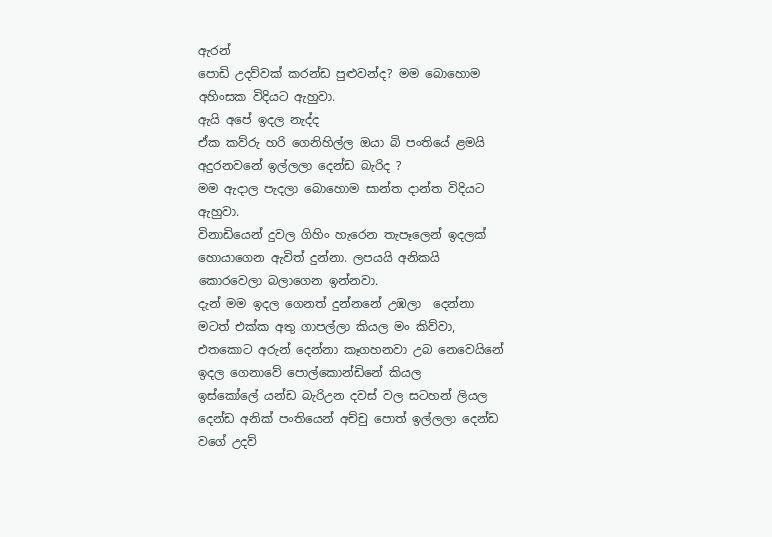ඇරන්
පොඩි උදව්වක් කරන්ඩ පුළුවන්ද? මම බොහොම අහිංසක විදියට ඇහුවා.
ඇයි අපේ ඉදල නැද්ද
ඒක කව්රු හරි ගෙනිහිල්ල ඔයා බි පංතියේ ළමයි අදුරනවනේ ඉල්ලලා දෙන්ඩ බැරිද ?
මම ඇදාල පැදලා බොහොම සාන්ත දාන්ත විදියට ඇහුවා.
විනාඩියෙන් දුවල ගිහිං හැරෙන තැපෑලෙන් ඉදලක් හොයාගෙන ඇවිත් දුන්නා. ලපයයි අනිකයි කොරවෙලා බලාගෙන ඉන්නවා.
දැන් මම ඉදල ගෙනත් දුන්නනේ උඹලා  දෙන්නා මටත් එක්ක අතු ගාපල්ලා කියල මං කිව්වා, එතකොට අරුන් දෙන්නා කෑගහනවා උබ නෙවෙයිනේ ඉදල ගෙනාවේ පොල්කොන්ඩිනේ කියල
ඉස්කෝලේ යන්ඩ බැරිඋන දවස් වල සටහන් ලියල දෙන්ඩ අනික් පංතියෙන් අච්චු පොත් ඉල්ලලා දෙන්ඩ වගේ උදව්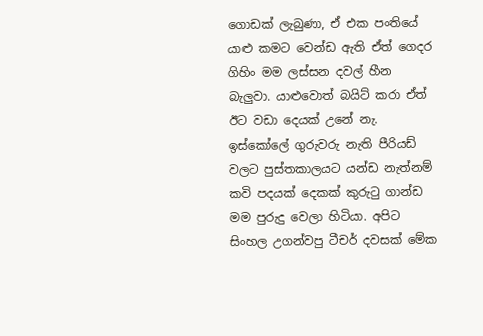ගොඩක් ලැබුණා, ඒ එක පංතියේ  යාළු කමට වෙන්ඩ ඇති ඒත් ගෙදර ගිහිං මම ලස්සන දවල් හීන බැලුවා. යාළුවොත් බයිට් කරා ඒත් ඊට වඩා දෙයක් උනේ නැ.
ඉස්කෝලේ ගුරුවරු නැති පීරියඩ් වලට පුස්තකාලයට යන්ඩ නැත්නම් කවි පදයක් දෙකක් කුරුටු ගාන්ඩ මම පුරුදු වෙලා හිටියා. අපිට සිංහල උගන්වපු ටීචර් දවසක් මේක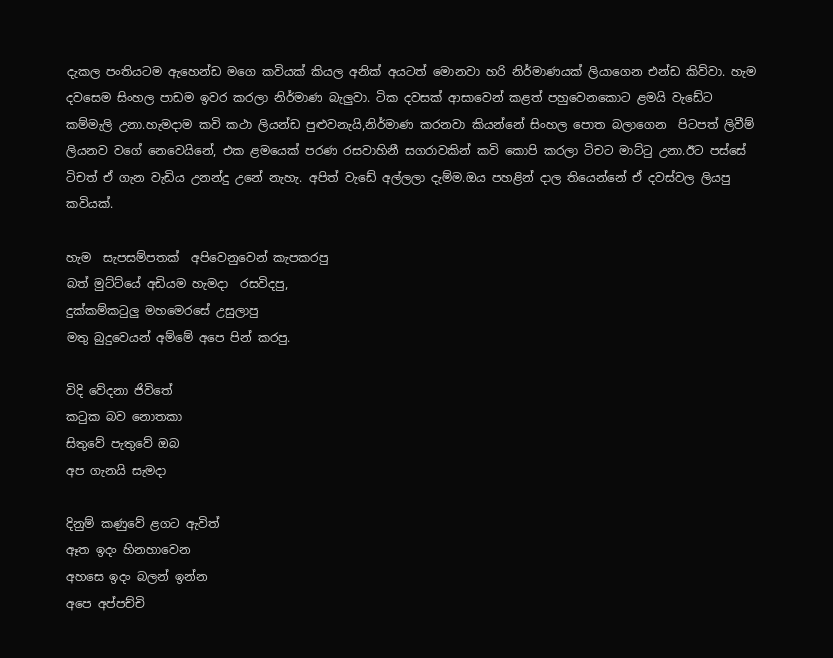දැකල පංතියටම ඇහෙන්ඩ මගෙ කවියක් කියල අනික් අයටත් මොනවා හරි නිර්මාණයක් ලියාගෙන එන්ඩ කිව්වා. හැම දවසෙම සිංහල පාඩම ඉවර කරලා නිර්මාණ බැලුවා. ටික දවසක් ආසාවෙන් කළත් පහුවෙනකොට ළමයි වැඩේට කම්මැලි උනා.හැමදාම කවි කථා ලියන්ඩ පුළුවනැයි,නිර්මාණ කරනවා කියන්නේ සිංහල පොත බලාගෙන  පිටපත් ලිවීම් ලියනව වගේ නෙවෙයිනේ, එක ළමයෙක් පරණ රසවාහිනී සගරාවකින් කවි කොපි කරලා ටිචට මාට්ටු උනා.ඊට පස්සේ ටිචත් ඒ ගැන වැඩිය උනන්දු උනේ නැහැ. අපිත් වැඩේ අල්ලලා දැම්ම.ඔය පහළින් දාල තියෙන්නේ ඒ දවස්වල ලියපු කවියක්.

හැම  සැපසම්පතක්  අපිවෙනුවෙන් කැපකරපු
බත් මුට්ට්යේ අඩියම හැමදා  රසවිදපු,
දුක්කම්කටුලු මහමෙරසේ උසුලාපු
මතු බුදුවෙයන් අම්මේ අපෙ පින් කරපු.

විදි වේදනා ජිවිතේ
කටුක බව නොතකා
සිතුවේ පැතුවේ ඔබ
අප ගැනයි සැමදා

දිනුම් කණුවේ ළගට ඇවිත්
ඈත ඉදං හිනහාවෙන
අහසෙ ඉදං බලන් ඉන්න
අපෙ අප්පච්චි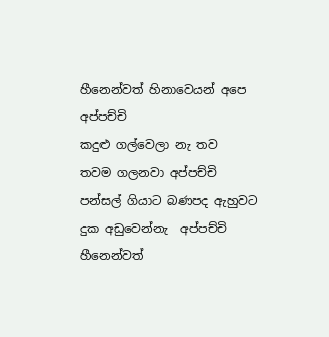හීනෙන්වත් හිනාවෙයන් අපෙ අප්පච්චි
කදුළු ගල්වෙලා නැ තව
තවම ගලනවා අප්පච්චි
පන්සල් ගියාට බණපද ඇහුවට
දුක අඩුවෙන්නැ  අප්පච්චි
හීනෙන්වත්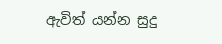ඇවිත් යන්න සුදු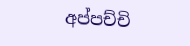අප්පච්චි